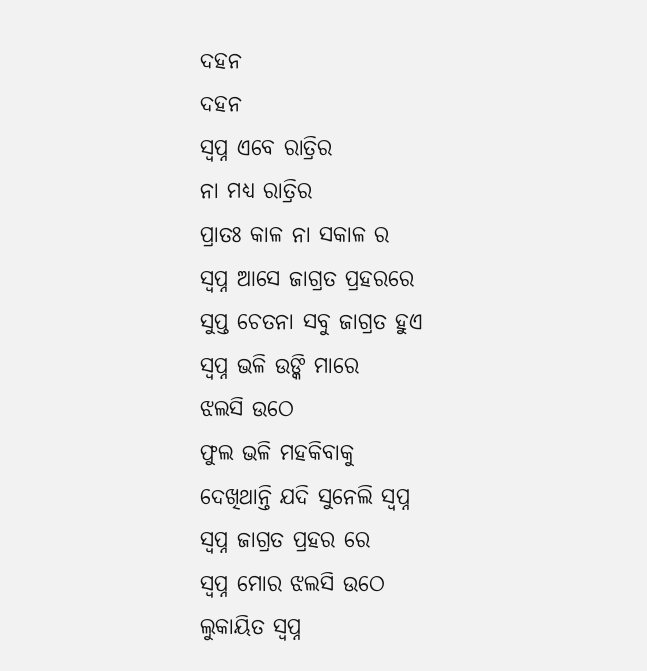ଦହନ
ଦହନ
ସ୍ବପ୍ନ ଏବେ ରାତ୍ରିର
ନା ମଧ୍ୟ ରାତ୍ରିର
ପ୍ରାତଃ କାଳ ନା ସକାଳ ର
ସ୍ବପ୍ନ ଆସେ ଜାଗ୍ରତ ପ୍ରହରରେ
ସୁପ୍ତ ଚେତନା ସବୁ ଜାଗ୍ରତ ହୁଏ
ସ୍ବପ୍ନ ଭଳି ଉଙ୍କି ମାରେ
ଝଲସି ଉଠେ
ଫୁଲ ଭଳି ମହକିବାକୁ
ଦେଖିଥାନ୍ତି ଯଦି ସୁନେଲି ସ୍ବପ୍ନ
ସ୍ବପ୍ନ ଜାଗ୍ରତ ପ୍ରହର ରେ
ସ୍ବପ୍ନ ମୋର ଝଲସି ଉଠେ
ଲୁକାୟିତ ସ୍ବପ୍ନ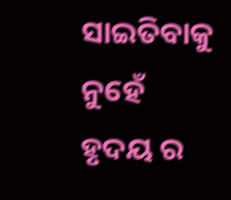ସାଇତିବାକୁ ନୁହେଁ
ହୃଦୟ ର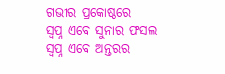ଗଭୀର ପ୍ରକୋଷ୍ଠରେ
ସ୍ବପ୍ନ ଏବେ ସୁନାର ଫସଲ
ସ୍ବପ୍ନ ଏବେ ଅନ୍ତରର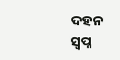ଦହନ
ସ୍ବପ୍ନ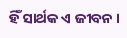ହିଁ ସାର୍ଥକ ଏ ଜୀବନ ।